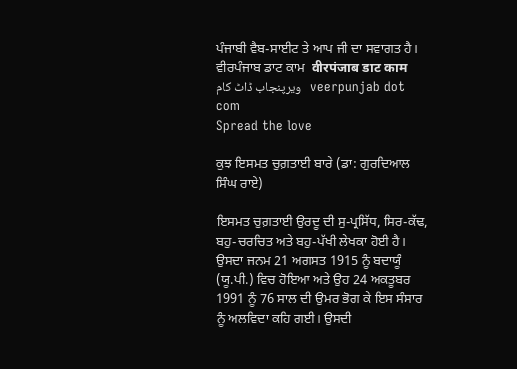ਪੰਜਾਬੀ ਵੈਬ-ਸਾਈਟ ਤੇ ਆਪ ਜੀ ਦਾ ਸਵਾਗਤ ਹੈ।   ਵੀਰਪੰਜਾਬ ਡਾਟ ਕਾਮ  वीरपंजाब डाट काम   ویرپنجاب ڈاٹ کام   veerpunjab dot com
Spread the love

ਕੁਝ ਇਸਮਤ ਚੁਗ਼ਤਾਈ ਬਾਰੇ (ਡਾ: ਗੁਰਦਿਆਲ ਸਿੰਘ ਰਾਏ)

ਇਸਮਤ ਚੁਗ਼ਤਾਈ ਉਰਦੂ ਦੀ ਸੁ-ਪ੍ਰਸਿੱਧ, ਸਿਰ-ਕੱਢ, ਬਹੁ-ਚਰਚਿਤ ਅਤੇ ਬਹੁ-ਪੱਖੀ ਲੇਖਕਾ ਹੋਈ ਹੈ। ਉਸਦਾ ਜਨਮ 21 ਅਗਸਤ 1915 ਨੂੰ ਬਦਾਯੂੰ (ਯੂ.ਪੀ.) ਵਿਚ ਹੋਇਆ ਅਤੇ ਉਹ 24 ਅਕਤੂਬਰ 1991 ਨੂੰ 76 ਸਾਲ ਦੀ ਉਮਰ ਭੋਗ ਕੇ ਇਸ ਸੰਸਾਰ ਨੂੰ ਅਲਵਿਦਾ ਕਹਿ ਗਈ। ਉਸਦੀ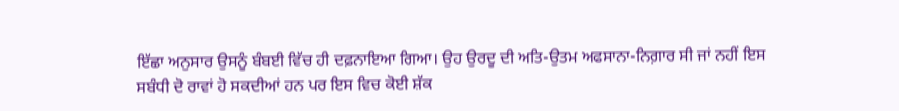ਇੱਛਾ ਅਨੁਸਾਰ ਉਸਨੂੰ ਬੰਬਈ ਵਿੱਚ ਹੀ ਦਫ਼ਨਾਇਆ ਗਿਆ। ਉਹ ਉਰਦੂ ਦੀ ਅਤਿ-ਉਤਮ ਅਫਸਾਨਾ-ਨਿਗ਼ਾਰ ਸੀ ਜਾਂ ਨਹੀਂ ਇਸ ਸਬੰਧੀ ਦੋ ਰਾਵਾਂ ਹੋ ਸਕਦੀਆਂ ਹਨ ਪਰ ਇਸ ਵਿਚ ਕੋਈ ਸ਼ੱਕ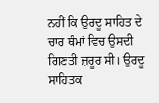ਨਹੀਂ ਕਿ ਉਰਦੂ ਸਾਹਿਤ ਦੇ ਚਾਰ ਥੰਮਾਂ ਵਿਚ ਉਸਦੀ ਗਿਣਤੀ ਜ਼ਰੂਰ ਸੀ। ਉਰਦੂ ਸਾਹਿਤਕ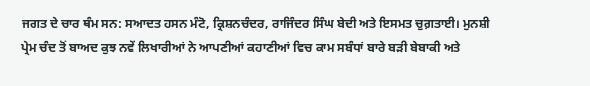ਜਗਤ ਦੇ ਚਾਰ ਥੰਮ ਸਨ: ਸਆਦਤ ਹਸਨ ਮੰਟੋ, ਕ੍ਰਿਸ਼ਨਚੰਦਰ, ਰਾਜਿੰਦਰ ਸਿੰਘ ਬੇਦੀ ਅਤੇ ਇਸਮਤ ਚੁਗ਼ਤਾਈ। ਮੁਨਸ਼ੀ ਪ੍ਰੇਮ ਚੰਦ ਤੋਂ ਬਾਅਦ ਕੁਝ ਨਵੇਂ ਲਿਖਾਰੀਆਂ ਨੇ ਆਪਣੀਆਂ ਕਹਾਣੀਆਂ ਵਿਚ ਕਾਮ ਸਬੰਧਾਂ ਬਾਰੇ ਬੜੀ ਬੇਬਾਕੀ ਅਤੇ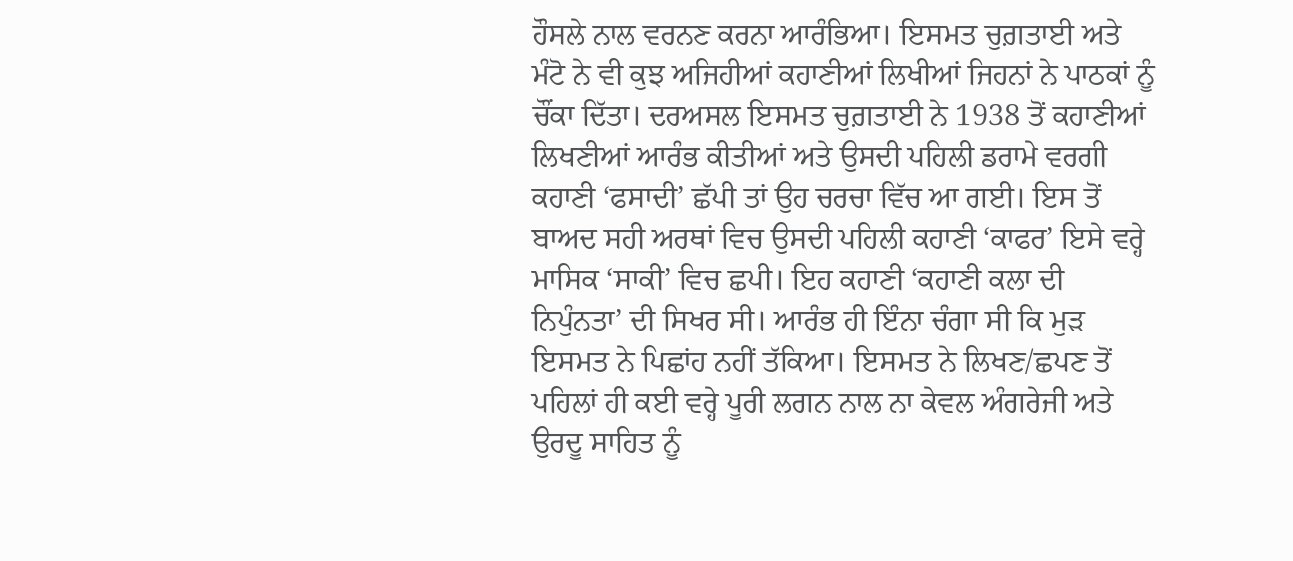ਹੌਸਲੇ ਨਾਲ ਵਰਨਣ ਕਰਨਾ ਆਰੰਭਿਆ। ਇਸਮਤ ਚੁਗ਼ਤਾਈ ਅਤੇ ਮੰਟੋ ਨੇ ਵੀ ਕੁਝ ਅਜਿਹੀਆਂ ਕਹਾਣੀਆਂ ਲਿਖੀਆਂ ਜਿਹਨਾਂ ਨੇ ਪਾਠਕਾਂ ਨੂੰ ਚੌਂਕਾ ਦਿੱਤਾ। ਦਰਅਸਲ ਇਸਮਤ ਚੁਗ਼ਤਾਈ ਨੇ 1938 ਤੋਂ ਕਹਾਣੀਆਂ ਲਿਖਣੀਆਂ ਆਰੰਭ ਕੀਤੀਆਂ ਅਤੇ ਉਸਦੀ ਪਹਿਲੀ ਡਰਾਮੇ ਵਰਗੀ ਕਹਾਣੀ ‘ਫਸਾਦੀ’ ਛੱਪੀ ਤਾਂ ਉਹ ਚਰਚਾ ਵਿੱਚ ਆ ਗਈ। ਇਸ ਤੋਂ ਬਾਅਦ ਸਹੀ ਅਰਥਾਂ ਵਿਚ ਉਸਦੀ ਪਹਿਲੀ ਕਹਾਣੀ ‘ਕਾਫਰ’ ਇਸੇ ਵਰ੍ਹੇ ਮਾਸਿਕ ‘ਸਾਕੀ’ ਵਿਚ ਛਪੀ। ਇਹ ਕਹਾਣੀ ‘ਕਹਾਣੀ ਕਲਾ ਦੀ ਨਿਪੁੰਨਤਾ’ ਦੀ ਸਿਖਰ ਸੀ। ਆਰੰਭ ਹੀ ਇੰਨਾ ਚੰਗਾ ਸੀ ਕਿ ਮੁੜ ਇਸਮਤ ਨੇ ਪਿਛਾਂਹ ਨਹੀਂ ਤੱਕਿਆ। ਇਸਮਤ ਨੇ ਲਿਖਣ/ਛਪਣ ਤੋਂ ਪਹਿਲਾਂ ਹੀ ਕਈ ਵਰ੍ਹੇ ਪੂਰੀ ਲਗਨ ਨਾਲ ਨਾ ਕੇਵਲ ਅੰਗਰੇਜੀ ਅਤੇ ਉਰਦੂ ਸਾਹਿਤ ਨੂੰ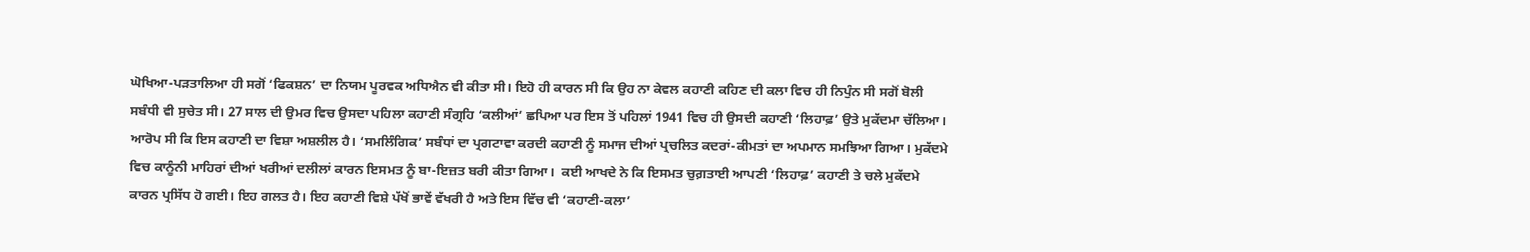ਘੋਖਿਆ-ਪੜਤਾਲਿਆ ਹੀ ਸਗੋਂ ‘ਫਿਕਸ਼ਨ’ ਦਾ ਨਿਯਮ ਪੂਰਵਕ ਅਧਿਐਨ ਵੀ ਕੀਤਾ ਸੀ। ਇਹੋ ਹੀ ਕਾਰਨ ਸੀ ਕਿ ਉਹ ਨਾ ਕੇਵਲ ਕਹਾਣੀ ਕਹਿਣ ਦੀ ਕਲਾ ਵਿਚ ਹੀ ਨਿਪੁੰਨ ਸੀ ਸਗੋਂ ਬੋਲੀ ਸਬੰਧੀ ਵੀ ਸੁਚੇਤ ਸੀ। 27 ਸਾਲ ਦੀ ਉਮਰ ਵਿਚ ਉਸਦਾ ਪਹਿਲਾ ਕਹਾਣੀ ਸੰਗ੍ਰਹਿ ‘ਕਲੀਆਂ’ ਛਪਿਆ ਪਰ ਇਸ ਤੋਂ ਪਹਿਲਾਂ 1941 ਵਿਚ ਹੀ ਉਸਦੀ ਕਹਾਣੀ ‘ਲਿਹਾਫ਼’ ਉਤੇ ਮੁਕੱਦਮਾ ਚੱਲਿਆ। ਆਰੋਪ ਸੀ ਕਿ ਇਸ ਕਹਾਣੀ ਦਾ ਵਿਸ਼ਾ ਅਸ਼ਲੀਲ ਹੈ। ‘ਸਮਲਿੰਗਿਕ’ ਸਬੰਧਾਂ ਦਾ ਪ੍ਰਗਟਾਵਾ ਕਰਦੀ ਕਹਾਣੀ ਨੂੰ ਸਮਾਜ ਦੀਆਂ ਪ੍ਰਚਲਿਤ ਕਦਰਾਂ-ਕੀਮਤਾਂ ਦਾ ਅਪਮਾਨ ਸਮਝਿਆ ਗਿਆ। ਮੁਕੱਦਮੇ ਵਿਚ ਕਾਨੂੰਨੀ ਮਾਹਿਰਾਂ ਦੀਆਂ ਖਰੀਆਂ ਦਲੀਲਾਂ ਕਾਰਨ ਇਸਮਤ ਨੂੰ ਬਾ-ਇਜ਼ਤ ਬਰੀ ਕੀਤਾ ਗਿਆ।  ਕਈ ਆਖਦੇ ਨੇ ਕਿ ਇਸਮਤ ਚੁਗ਼ਤਾਈ ਆਪਣੀ ‘ਲਿਹਾਫ਼’ ਕਹਾਣੀ ਤੇ ਚਲੇ ਮੁਕੱਦਮੇ ਕਾਰਨ ਪ੍ਰਸਿੱਧ ਹੋ ਗਈ। ਇਹ ਗਲਤ ਹੈ। ਇਹ ਕਹਾਣੀ ਵਿਸ਼ੇ ਪੱਖੋਂ ਭਾਵੇਂ ਵੱਖਰੀ ਹੈ ਅਤੇ ਇਸ ਵਿੱਚ ਵੀ ‘ਕਹਾਣੀ-ਕਲਾ’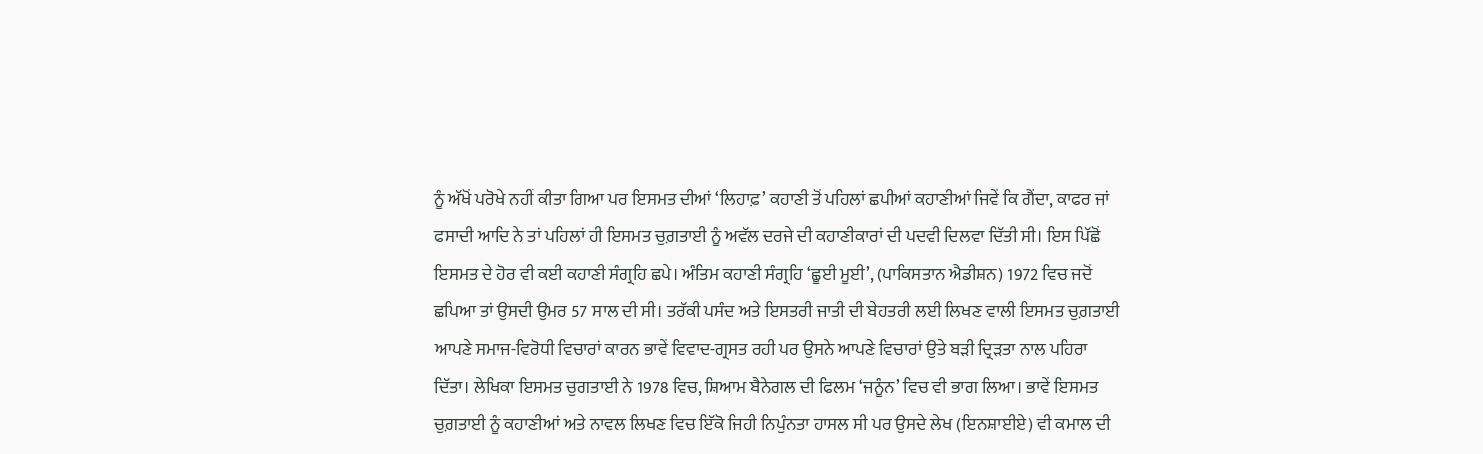ਨੂੰ ਅੱਖੋਂ ਪਰੋਖੇ ਨਹੀਂ ਕੀਤਾ ਗਿਆ ਪਰ ਇਸਮਤ ਦੀਆਂ ‘ਲਿਹਾਫ਼’ ਕਹਾਣੀ ਤੋਂ ਪਹਿਲਾਂ ਛਪੀਆਂ ਕਹਾਣੀਆਂ ਜਿਵੇਂ ਕਿ ਗੈਂਦਾ, ਕਾਫਰ ਜਾਂ ਫਸਾਦੀ ਆਦਿ ਨੇ ਤਾਂ ਪਹਿਲਾਂ ਹੀ ਇਸਮਤ ਚੁਗ਼ਤਾਈ ਨੂੰ ਅਵੱਲ ਦਰਜੇ ਦੀ ਕਹਾਣੀਕਾਰਾਂ ਦੀ ਪਦਵੀ ਦਿਲਵਾ ਦਿੱਤੀ ਸੀ। ਇਸ ਪਿੱਛੋਂ ਇਸਮਤ ਦੇ ਹੋਰ ਵੀ ਕਈ ਕਹਾਣੀ ਸੰਗ੍ਰਹਿ ਛਪੇ। ਅੰਤਿਮ ਕਹਾਣੀ ਸੰਗ੍ਰਹਿ ‘ਛੂਈ ਮੂਈ’, (ਪਾਕਿਸਤਾਨ ਐਡੀਸ਼ਨ) 1972 ਵਿਚ ਜਦੋਂ ਛਪਿਆ ਤਾਂ ਉਸਦੀ ਉਮਰ 57 ਸਾਲ ਦੀ ਸੀ। ਤਰੱਕੀ ਪਸੰਦ ਅਤੇ ਇਸਤਰੀ ਜਾਤੀ ਦੀ ਬੇਹਤਰੀ ਲਈ ਲਿਖਣ ਵਾਲੀ ਇਸਮਤ ਚੁਗ਼ਤਾਈ ਆਪਣੇ ਸਮਾਜ-ਵਿਰੋਧੀ ਵਿਚਾਰਾਂ ਕਾਰਨ ਭਾਵੇਂ ਵਿਵਾਦ-ਗ੍ਰਸਤ ਰਹੀ ਪਰ ਉਸਨੇ ਆਪਣੇ ਵਿਚਾਰਾਂ ਉਤੇ ਬੜੀ ਦ੍ਰਿੜਤਾ ਨਾਲ ਪਹਿਰਾ ਦਿੱਤਾ। ਲੇਖਿਕਾ ਇਸਮਤ ਚੁਗਤਾਈ ਨੇ 1978 ਵਿਚ, ਸ਼ਿਆਮ ਬੈਨੇਗਲ ਦੀ ਫਿਲਮ ‘ਜਨੂੰਨ’ ਵਿਚ ਵੀ ਭਾਗ ਲਿਆ। ਭਾਵੇਂ ਇਸਮਤ ਚੁਗ਼ਤਾਈ ਨੂੰ ਕਹਾਣੀਆਂ ਅਤੇ ਨਾਵਲ ਲਿਖਣ ਵਿਚ ਇੱਕੋ ਜਿਹੀ ਨਿਪੁੰਨਤਾ ਹਾਸਲ ਸੀ ਪਰ ਉਸਦੇ ਲੇਖ (ਇਨਸ਼ਾਈਏ) ਵੀ ਕਮਾਲ ਦੀ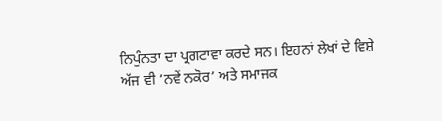ਨਿਪੁੰਨਤਾ ਦਾ ਪ੍ਰਗਟਾਵਾ ਕਰਦੇ ਸਨ। ਇਹਨਾਂ ਲੇਖਾਂ ਦੇ ਵਿਸ਼ੇ ਅੱਜ ਵੀ ‘ਨਵੇਂ ਨਕੋਰ’ ਅਤੇ ਸਮਾਜਕ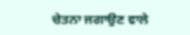ਚੇਤਨਾ ਜਗਾਉਣ ਵਾਲੇ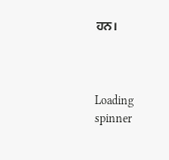ਹਨ।



Loading spinner